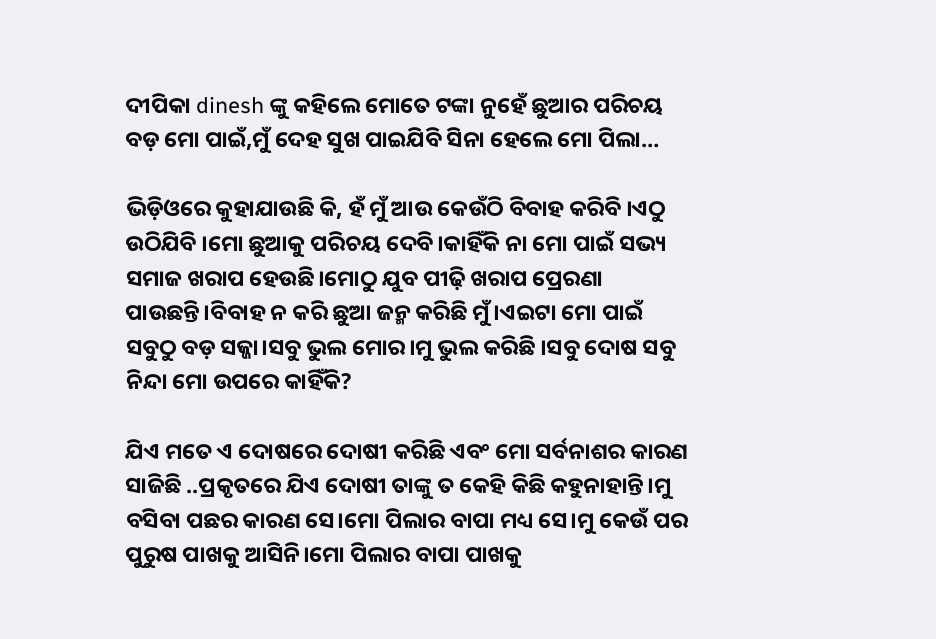ଦୀପିକା dinesh ଙ୍କୁ କହିଲେ ମୋତେ ଟଙ୍କା ନୁହେଁ ଛୁଆର ପରିଚୟ ବଡ଼ ମୋ ପାଇଁ,ମୁଁ ଦେହ ସୁଖ ପାଇଯିବି ସିନା ହେଲେ ମୋ ପିଲା…

ଭିଡ଼ିଓରେ କୁହାଯାଉଛି କି, ହଁ ମୁଁ ଆଉ କେଉଁଠି ବିବାହ କରିବି ।ଏଠୁ ଉଠିଯିବି ।ମୋ ଛୁଆକୁ ପରିଚୟ ଦେବି।କାହିଁକି ନା ମୋ ପାଇଁ ସଭ୍ୟ ସମାଜ ଖରାପ ହେଉଛି।ମୋଠୁ ଯୁବ ପୀଢ଼ି ଖରାପ ପ୍ରେରଣା ପାଉଛନ୍ତି।ବିବାହ ନ କରି ଛୁଆ ଜନ୍ମ କରିଛି ମୁଁ।ଏଇଟା ମୋ ପାଇଁ ସବୁଠୁ ବଡ଼ ସଜ୍ଜା।ସବୁ ଭୁଲ ମୋର।ମୁ ଭୁଲ କରିଛି ।ସବୁ ଦୋଷ ସବୁ ନିନ୍ଦା ମୋ ଉପରେ କାହିଁକି?

ଯିଏ ମତେ ଏ ଦୋଷରେ ଦୋଷୀ କରିଛି ଏବଂ ମୋ ସର୍ବନାଶର କାରଣ ସାଜିଛି ..ପ୍ରକୃତରେ ଯିଏ ଦୋଷୀ ତାଙ୍କୁ ତ କେହି କିଛି କହୁନାହାନ୍ତି।ମୁ ବସିବା ପଛର କାରଣ ସେ।ମୋ ପିଲାର ବାପା ମଧ୍ୟ ସେ।ମୁ କେଉଁ ପର ପୁରୁଷ ପାଖକୁ ଆସିନି।ମୋ ପିଲାର ବାପା ପାଖକୁ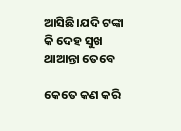ଆସିଛି।ଯଦି ଟଙ୍କା କି ଦେହ ସୁଖ ଥାଆନ୍ତା ତେବେ

କେତେ କଣ କରି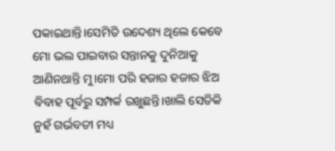ପକାଇଥାନ୍ତି।ସେମିତି ଉଦେଶ୍ୟ ଥିଲେ କେବେ ମୋ ଭଲ ପାଇବାର ସନ୍ତାନକୁ ଦୁନିଆକୁ ଆଣିନଥାନ୍ତି ମୁ।ମୋ ପରି ହଜାର ହଜାର ଝିଅ ବିବାହ ପୂର୍ବରୁ ସମ୍ପର୍କ ରଖୁଛନ୍ତି।ଖାଲି ସେତିକି ନୁହଁ ଗର୍ଭବତୀ ମଧ୍ୟ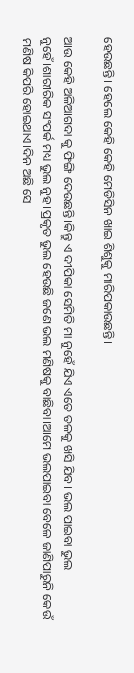ହେଉଛନ୍ତି। ହେଲେ କେହି କେହି ମେଡିସିନ ଖାଇ ଶିଶୁକୁ ମାରିପକାଉଛନ୍ତି।

ଆଉ କେହି ଅଳିଆଗଦା କୁ ଫିଙ୍ଗି ଦେଉଛନ୍ତି।କିନ୍ତୁ ଏ ଦୀପିକା ସେମିତି ମା ନୁହେଁ ଯିଏ ଏତେ ତଳକୁ ଖସି ଯିବ। ଭଲ ପାଇବା ଭୁଲ ନୁହେଁ।ଶାରୀରିକ ସଂପର୍କ ମଧ୍ୟ ଭୁଲ ନୁହ।ପ୍ରକୃତ ଭୁଲ ହେଉଛି ଜଣେ ଭଲ ମଣିଷକୁ ବାଛିବା।ଆମେ ଭଲପାଇବା ବେଳେ ଜାଣିପାରୁନି କେଉଁ ମଣିଷ କିପରି ହୋଇଥାଏ।ଦିନ ଅଛି ସେ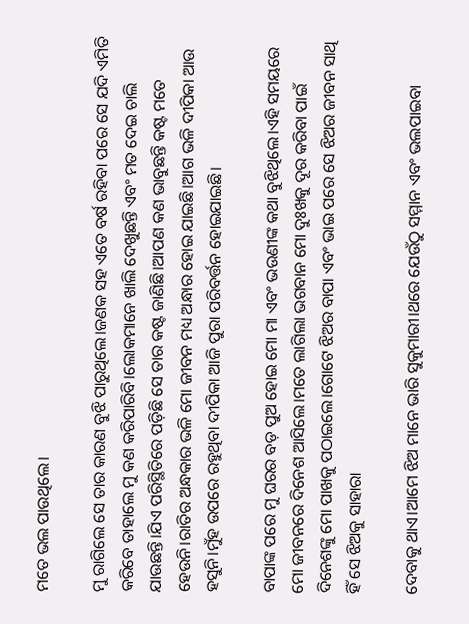ମତେ ଭଲ ପାଉଥିଲେ।

ମୁ ରାଗିଲେ ସେ ତାର କାରଣ ବୁଝି ପାରୁଥିଲେ।ଜଣକ ସହ ଏତେ ବର୍ଷ ରହିବା ପରେ ସେ ଯଦି ଏମିତି କରିବେ ତାହାଲେ ମୁ କଣ କରିପାରିବି।ଲୋକମାନେ ଖାଲି ଦେଖୁଛନ୍ତି ଏବଂ ମତ ଦେଇ ଚାଲି ଯାଉଛନ୍ତି।ଯିଏ ପରିସ୍ଥିତିରେ ପଡ଼ିଛି ସେ ତାର କଷ୍ଟ ଜାଣିଛି।ଆପଣ କଣ ଭାବୁଛନ୍ତି କଷ୍ଟ ମତେ ହେଉନି।ରାତିର ଅନ୍ଧକାର ଭଳି ମୋ ଜୀବନ ମଧ୍ୟ ଅନ୍ଧାର ହୋଇ ଯାଇଛି।ଆଗ ଭଳି ଦୀପିକା ଆଉ ହସୁନି।ମୁଁହ ଉପରେ ରହୁଥିବା ଦୀପିକା ଆଜି ପୁରା ପରିବର୍ତ୍ତନ ହୋଇଯାଇଛି।

ବାପାଙ୍କ ପରେ ମୁ ଘରର ବଡ଼ ପୁଅ ହୋଇ ମୋ ମା ଏବଂ ଭଉଣୀଙ୍କ କଥା ବୁଝିଥିଲେ।ଏହି ସମୟରେ ମୋ ଜୀବନରେ ଦିନେଶ ଆସିଲେ।ମତେ ଲାଗିଲା ଭଗବାନ ମୋ ଦୁଃଖକୁ ଦୂର କରିବା ପାଇଁ ଦିନେଶଙ୍କୁ ମୋ ପାଖକୁ ପଠାଇଲେ।ଗୋଟେ ଝିଅର ବାପା ଏବଂ ଭାଇ ପରେ ସେ ଝିଅର ଜୀବନ ସାଥି ହିଁ ସେ ଝିଅକୁ ସାହାରା

ଦେବାକୁ ଥାଏ।ଆମେ ଝିଅ ମାନେ ଭାରି ସୁକୁମାରୀ।ଥରେ ଯେଉଁଠୁ ସମ୍ମାନ ଏବଂ ଭଲପାଇବା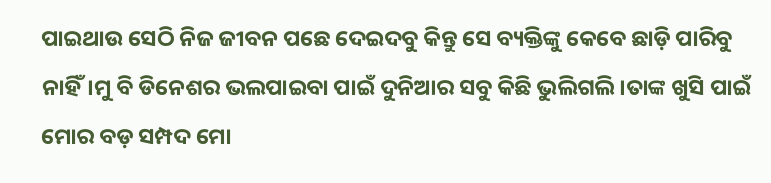ପାଇଥାଉ ସେଠି ନିଜ ଜୀବନ ପଛେ ଦେଇଦବୁ କିନ୍ତୁ ସେ ବ୍ୟକ୍ତିଙ୍କୁ କେବେ ଛାଡ଼ି ପାରିବୁ ନାହିଁ।ମୁ ବି ଡିନେଶର ଭଲପାଇବା ପାଇଁ ଦୁନିଆର ସବୁ କିଛି ଭୁଲିଗଲି।ତାଙ୍କ ଖୁସି ପାଇଁ ମୋର ବଡ଼ ସମ୍ପଦ ମୋ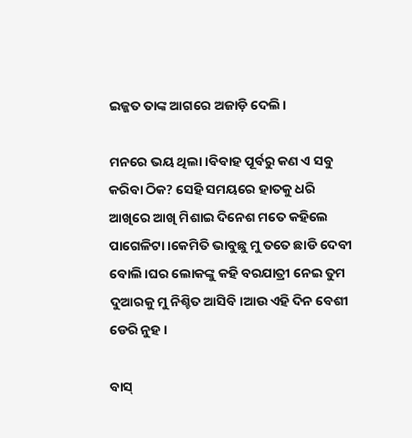ଇଜ୍ଜତ ତାଙ୍କ ଆଗରେ ଅଜାଡ଼ି ଦେଲି।

ମନରେ ଭୟ ଥିଲା।ବିବାହ ପୂର୍ବରୁ କଣ ଏ ସବୁ କରିବା ଠିକ? ସେହି ସମୟରେ ହାତକୁ ଧରି ଆଖିରେ ଆଖି ମିଶାଇ ଦିନେଶ ମତେ କହିଲେ ପାଗେଳିଟା।କେମିତି ଭାବୁଛୁ ମୁ ତତେ ଛାଡି ଦେବୀ ବୋଲି।ଘର ଲୋକଙ୍କୁ କହି ବରଯାତ୍ରୀ ନେଇ ତୁମ ଦୁଆରକୁ ମୁ ନିଶ୍ଚିତ ଆସିବି।ଆଉ ଏହି ଦିନ ବେଶୀ ଡେରି ନୁହ।

ବାସ୍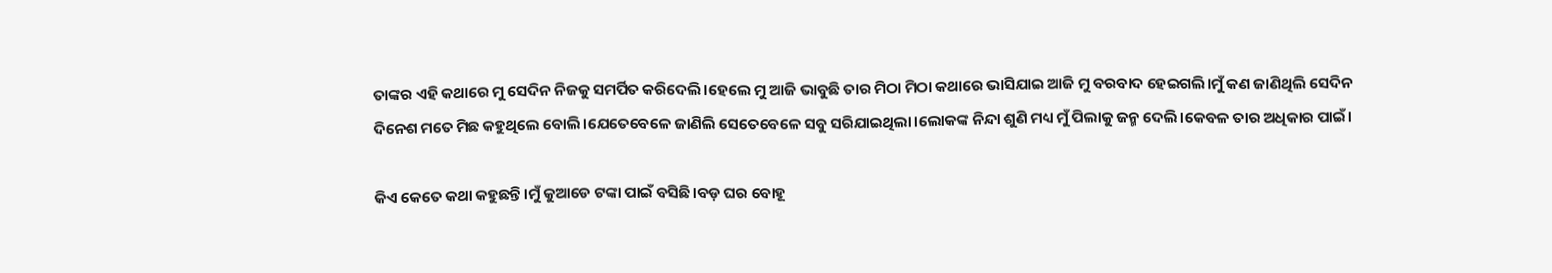ତାଙ୍କର ଏହି କଥାରେ ମୁ ସେଦିନ ନିଜକୁ ସମର୍ପିତ କରିଦେଲି।ହେଲେ ମୁ ଆଜି ଭାବୁଛି ତାର ମିଠା ମିଠା କଥାରେ ଭାସିଯାଇ ଆଜି ମୁ ବରବାଦ ହେଇଗଲି।ମୁଁ କଣ ଜାଣିଥିଲି ସେଦିନ ଦିନେଶ ମତେ ମିଛ କହୁଥିଲେ ବୋଲି।ଯେତେବେଳେ ଜାଣିଲି ସେତେବେଳେ ସବୁ ସରିଯାଇଥିଲା।ଲୋକଙ୍କ ନିନ୍ଦା ଶୁଣି ମଧ୍ୟ ମୁଁ ପିଲାକୁ ଜନ୍ମ ଦେଲି।କେବଳ ତାର ଅଧିକାର ପାଇଁ।

କିଏ କେତେ କଥା କହୁଛନ୍ତି।ମୁଁ କୁଆଡେ ଟଙ୍କା ପାଇଁ ବସିଛି।ବଡ଼ ଘର ବୋହୂ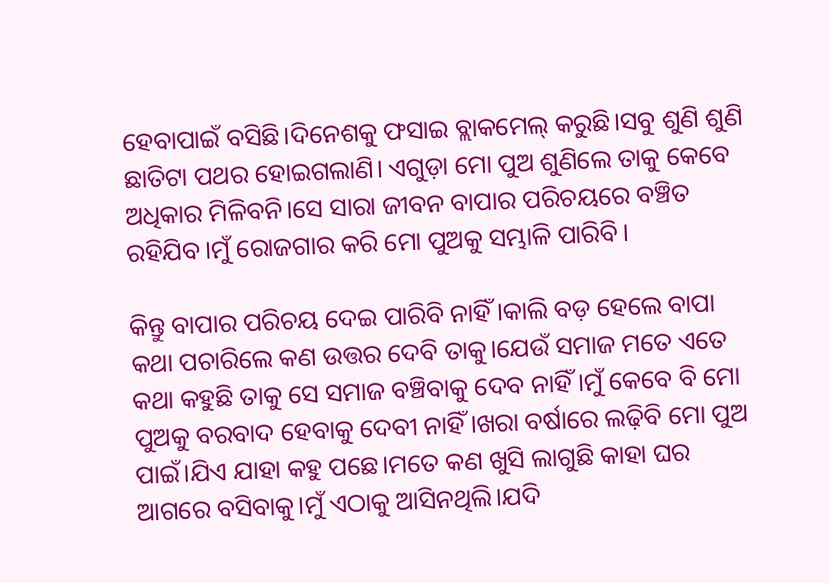ହେବାପାଇଁ ବସିଛି।ଦିନେଶକୁ ଫସାଇ ବ୍ଲାକମେଲ୍ କରୁଛି।ସବୁ ଶୁଣି ଶୁଣି ଛାତିଟା ପଥର ହୋଇଗଲାଣି। ଏଗୁଡ଼ା ମୋ ପୁଅ ଶୁଣିଲେ ତାକୁ କେବେ ଅଧିକାର ମିଳିବନି।ସେ ସାରା ଜୀବନ ବାପାର ପରିଚୟରେ ବଞ୍ଚିତ ରହିଯିବ।ମୁଁ ରୋଜଗାର କରି ମୋ ପୁଅକୁ ସମ୍ଭାଳି ପାରିବି।

କିନ୍ତୁ ବାପାର ପରିଚୟ ଦେଇ ପାରିବି ନାହିଁ।କାଲି ବଡ଼ ହେଲେ ବାପା କଥା ପଚାରିଲେ କଣ ଉତ୍ତର ଦେବି ତାକୁ।ଯେଉଁ ସମାଜ ମତେ ଏତେ କଥା କହୁଛି ତାକୁ ସେ ସମାଜ ବଞ୍ଚିବାକୁ ଦେବ ନାହିଁ ।ମୁଁ କେବେ ବି ମୋ ପୁଅକୁ ବରବାଦ ହେବାକୁ ଦେବୀ ନାହିଁ।ଖରା ବର୍ଷାରେ ଲଢ଼ିବି ମୋ ପୁଅ ପାଇଁ।ଯିଏ ଯାହା କହୁ ପଛେ।ମତେ କଣ ଖୁସି ଲାଗୁଛି କାହା ଘର ଆଗରେ ବସିବାକୁ।ମୁଁ ଏଠାକୁ ଆସିନଥିଲି।ଯଦି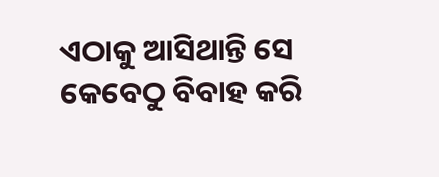ଏଠାକୁ ଆସିଥାନ୍ତି ସେ କେବେଠୁ ବିବାହ କରି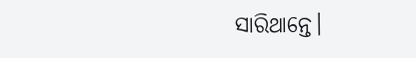ସାରିଥାନ୍ତେ।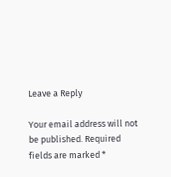Leave a Reply

Your email address will not be published. Required fields are marked *